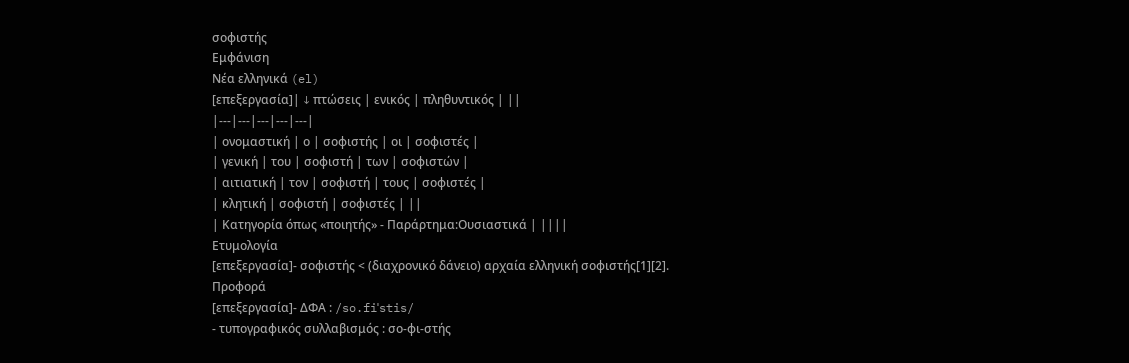σοφιστής
Εμφάνιση
Νέα ελληνικά (el)
[επεξεργασία]| ↓ πτώσεις | ενικός | πληθυντικός | ||
|---|---|---|---|---|
| ονομαστική | ο | σοφιστής | οι | σοφιστές |
| γενική | του | σοφιστή | των | σοφιστών |
| αιτιατική | τον | σοφιστή | τους | σοφιστές |
| κλητική | σοφιστή | σοφιστές | ||
| Κατηγορία όπως «ποιητής» - Παράρτημα:Ουσιαστικά | ||||
Ετυμολογία
[επεξεργασία]- σοφιστής < (διαχρονικό δάνειο) αρχαία ελληνική σοφιστής[1][2].
Προφορά
[επεξεργασία]- ΔΦΑ : /so.fiˈstis/
- τυπογραφικός συλλαβισμός : σο‐φι‐στής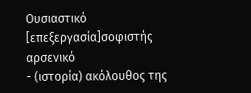Ουσιαστικό
[επεξεργασία]σοφιστής αρσενικό
- (ιστορία) ακόλουθος της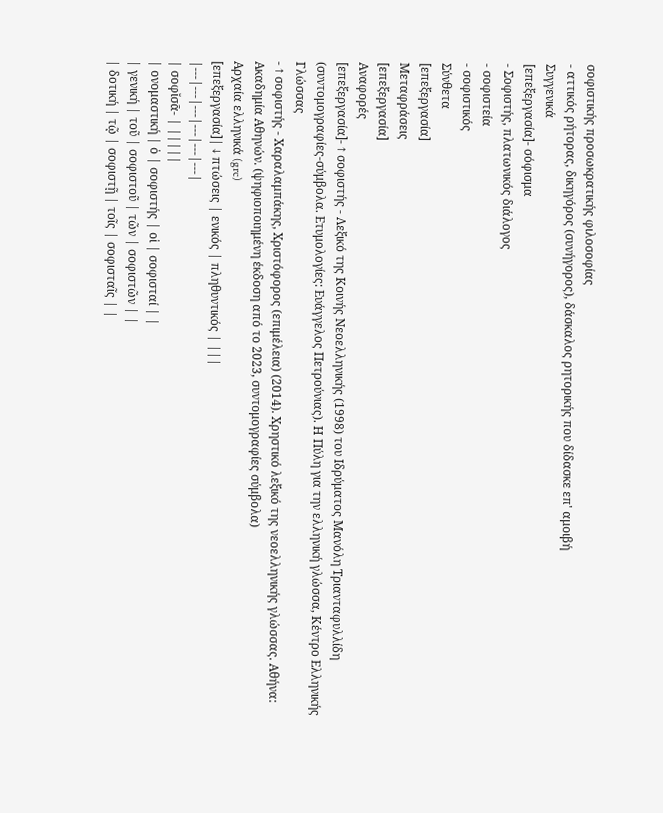σοφιστικής προσωκρατικής φιλοσοφίας
- αττικός ρήτορας, δικηγόρος (συνήγορος), δάσκαλος ρητορικής που δίδασκε επ' αμοιβή
Συγγενικά
[επεξεργασία]- σόφισμα
- Σοφιστής, πλατωνικός διάλογος
- σοφιστεία
- σοφιστικός
Σύνθετα
[επεξεργασία]
Μεταφράσεις
[επεξεργασία]
Αναφορές
[επεξεργασία]- ↑ σοφιστής - Λεξικό της Κοινής Νεοελληνικής (1998) του Ιδρύματος Μανόλη Τριανταφυλλίδη (συντομογραφίες-σύμβολα. Ετυμολογίες: Ευάγγελος Πετρούνιας). Η Πύλη για την ελληνική γλώσσα, Κέντρο Ελληνικής Γλώσσας
- ↑ σοφιστής - Χαραλαμπάκης, Χριστόφορος (επιμέλεια) (2014). Χρηστικό λεξικό της νεοελληνικής γλώσσας. Αθήνα: Ακαδημία Αθηνών. (ψηφιοποιημένη έκδοση από το 2023, συντομογραφίες σύμβολα)
Αρχαία ελληνικά (grc)
[επεξεργασία]| ↓ πτώσεις | ενικός | πληθυντικός | |||
|---|---|---|---|---|---|
| σοφῐσᾱ- | |||||
| ονομαστική | ὁ | σοφιστής | οἱ | σοφισταί | |
| γενική | τοῦ | σοφιστοῦ | τῶν | σοφιστῶν | |
| δοτική | τῷ | σοφιστῇ | τοῖς | σοφισταῖς | |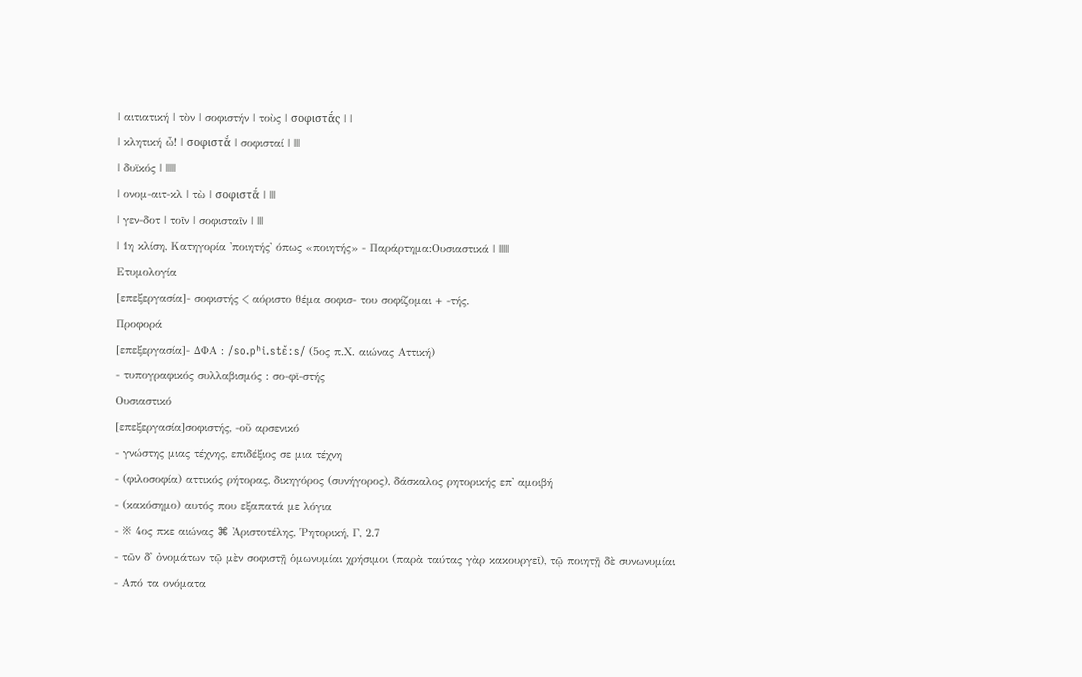| αιτιατική | τὸν | σοφιστήν | τοὺς | σοφιστᾱ́ς | |
| κλητική ὦ! | σοφιστᾰ́ | σοφισταί | |||
| δυϊκός | |||||
| ονομ-αιτ-κλ | τὼ | σοφιστᾱ́ | |||
| γεν-δοτ | τοῖν | σοφισταῖν | |||
| 1η κλίση, Κατηγορία 'ποιητής' όπως «ποιητής» - Παράρτημα:Ουσιαστικά | |||||
Ετυμολογία
[επεξεργασία]- σοφιστής < αόριστο θέμα σοφισ- του σοφίζομαι + -τής.
Προφορά
[επεξεργασία]- ΔΦΑ : /so.pʰi.stɛ̌ːs/ (5ος π.Χ. αιώνας Αττική)
- τυπογραφικός συλλαβισμός : σο‐φῐ‐στής
Ουσιαστικό
[επεξεργασία]σοφιστής, -οῦ αρσενικό
- γνώστης μιας τέχνης, επιδέξιος σε μια τέχνη
- (φιλοσοφία) αττικός ρήτορας, δικηγόρος (συνήγορος), δάσκαλος ρητορικής επ' αμοιβή
- (κακόσημο) αυτός που εξαπατά με λόγια
- ※ 4ος πκε αιώνας ⌘ Ἀριστοτέλης, Ῥητορική, Γ, 2.7
- τῶν δ᾽ ὀνομάτων τῷ μὲν σοφιστῇ ὁμωνυμίαι χρήσιμοι (παρὰ ταύτας γὰρ κακουργεῖ), τῷ ποιητῇ δὲ συνωνυμίαι
- Από τα ονόματα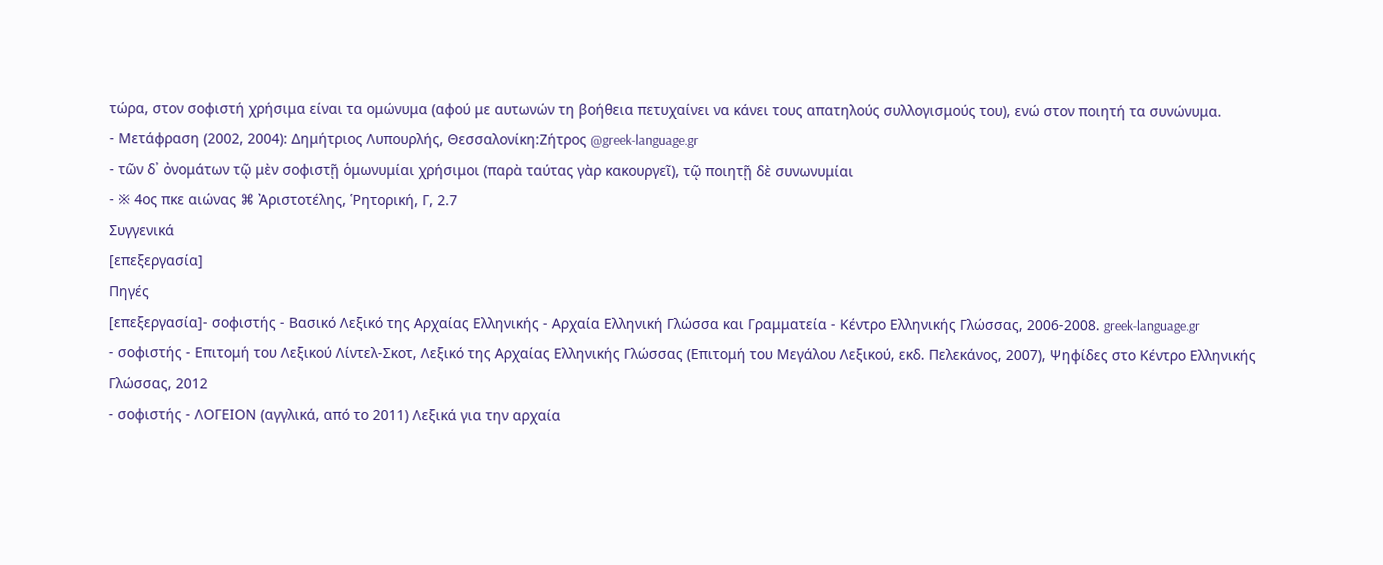τώρα, στον σοφιστή χρήσιμα είναι τα ομώνυμα (αφού με αυτωνών τη βοήθεια πετυχαίνει να κάνει τους απατηλούς συλλογισμούς του), ενώ στον ποιητή τα συνώνυμα.
- Μετάφραση (2002, 2004): Δημήτριος Λυπουρλής, Θεσσαλονίκη:Ζήτρος @greek‑language.gr
- τῶν δ᾽ ὀνομάτων τῷ μὲν σοφιστῇ ὁμωνυμίαι χρήσιμοι (παρὰ ταύτας γὰρ κακουργεῖ), τῷ ποιητῇ δὲ συνωνυμίαι
- ※ 4ος πκε αιώνας ⌘ Ἀριστοτέλης, Ῥητορική, Γ, 2.7
Συγγενικά
[επεξεργασία]
Πηγές
[επεξεργασία]- σοφιστής - Βασικό Λεξικό της Αρχαίας Ελληνικής - Αρχαία Ελληνική Γλώσσα και Γραμματεία - Κέντρο Ελληνικής Γλώσσας, 2006‑2008. greek‑language.gr
- σοφιστής - Επιτομή του Λεξικού Λίντελ-Σκοτ, Λεξικό της Αρχαίας Ελληνικής Γλώσσας (Επιτομή του Μεγάλου Λεξικού, εκδ. Πελεκάνος, 2007), Ψηφίδες στο Κέντρο Ελληνικής Γλώσσας, 2012
- σοφιστής - ΛΟΓΕΙΟΝ (αγγλικά, από το 2011) Λεξικά για την αρχαία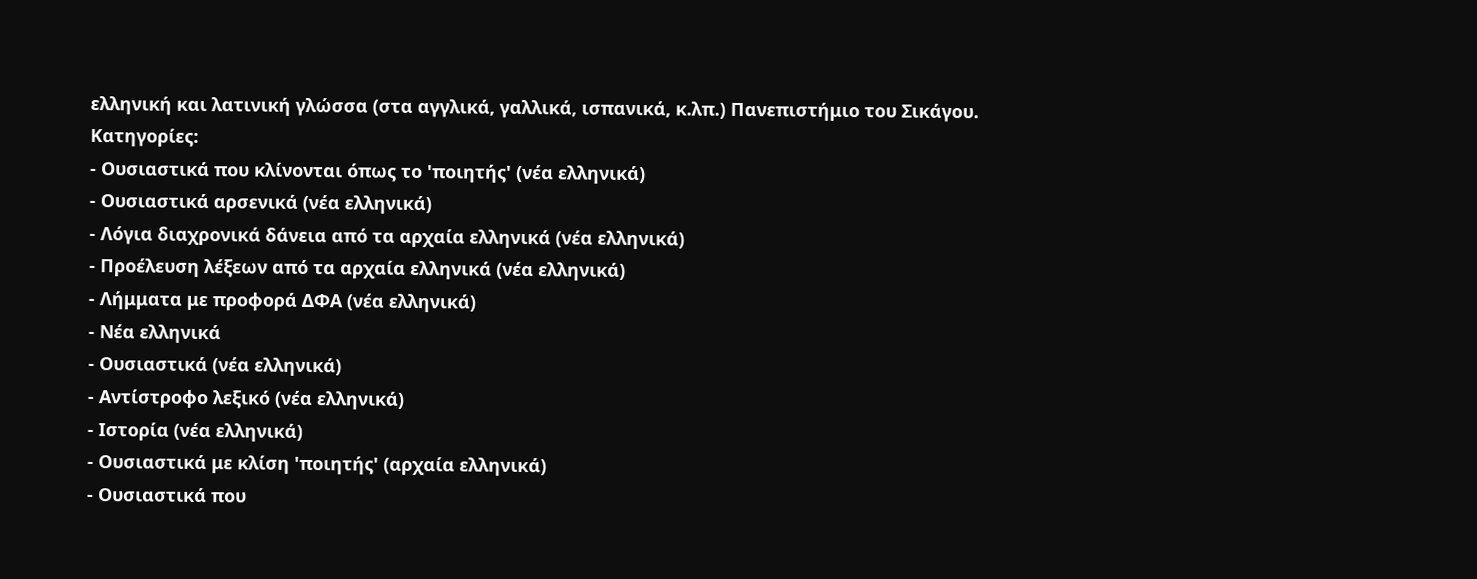ελληνική και λατινική γλώσσα (στα αγγλικά, γαλλικά, ισπανικά, κ.λπ.) Πανεπιστήμιο του Σικάγου.
Κατηγορίες:
- Ουσιαστικά που κλίνονται όπως το 'ποιητής' (νέα ελληνικά)
- Ουσιαστικά αρσενικά (νέα ελληνικά)
- Λόγια διαχρονικά δάνεια από τα αρχαία ελληνικά (νέα ελληνικά)
- Προέλευση λέξεων από τα αρχαία ελληνικά (νέα ελληνικά)
- Λήμματα με προφορά ΔΦΑ (νέα ελληνικά)
- Νέα ελληνικά
- Ουσιαστικά (νέα ελληνικά)
- Αντίστροφο λεξικό (νέα ελληνικά)
- Ιστορία (νέα ελληνικά)
- Ουσιαστικά με κλίση 'ποιητής' (αρχαία ελληνικά)
- Ουσιαστικά που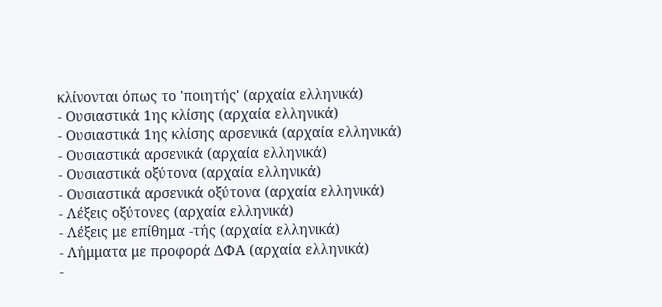κλίνονται όπως το 'ποιητής' (αρχαία ελληνικά)
- Ουσιαστικά 1ης κλίσης (αρχαία ελληνικά)
- Ουσιαστικά 1ης κλίσης αρσενικά (αρχαία ελληνικά)
- Ουσιαστικά αρσενικά (αρχαία ελληνικά)
- Ουσιαστικά οξύτονα (αρχαία ελληνικά)
- Ουσιαστικά αρσενικά οξύτονα (αρχαία ελληνικά)
- Λέξεις οξύτονες (αρχαία ελληνικά)
- Λέξεις με επίθημα -τής (αρχαία ελληνικά)
- Λήμματα με προφορά ΔΦΑ (αρχαία ελληνικά)
-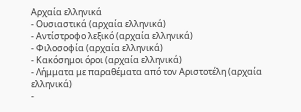Αρχαία ελληνικά
- Ουσιαστικά (αρχαία ελληνικά)
- Αντίστροφο λεξικό (αρχαία ελληνικά)
- Φιλοσοφία (αρχαία ελληνικά)
- Κακόσημοι όροι (αρχαία ελληνικά)
- Λήμματα με παραθέματα από τον Αριστοτέλη (αρχαία ελληνικά)
-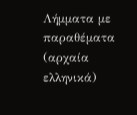Λήμματα με παραθέματα (αρχαία ελληνικά)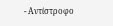- Αντίστροφο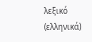λεξικό (ελληνικά)